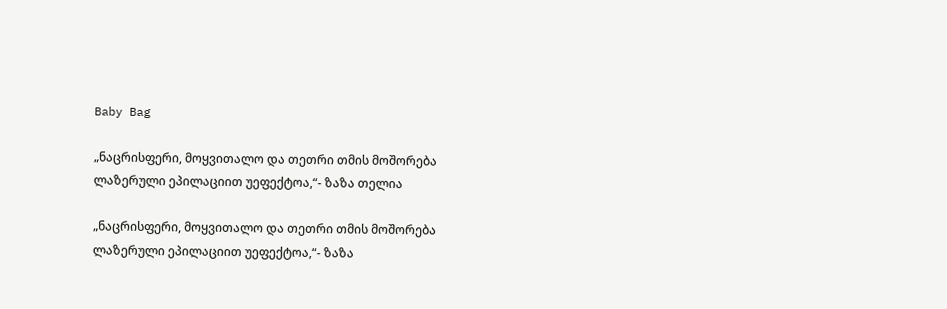Baby Bag

„ნაცრისფერი, მოყვითალო და თეთრი თმის მოშორება ლაზერული ეპილაციით უეფექტოა,“- ზაზა თელია

„ნაცრისფერი, მოყვითალო და თეთრი თმის მოშორება ლაზერული ეპილაციით უეფექტოა,“- ზაზა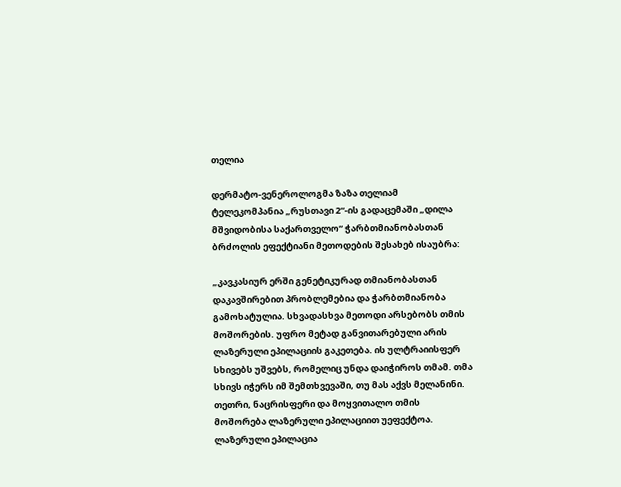თელია

დერმატო-ვენეროლოგმა ზაზა თელიამ ტელეკომპანია „რუსთავი 2“-ის გადაცემაში „დილა მშვიდობისა საქართველო“ ჭარბთმიანობასთან ბრძოლის ეფექტიანი მეთოდების შესახებ ისაუბრა:

„კავკასიურ ერში გენეტიკურად თმიანობასთან დაკავშირებით პრობლემებია და ჭარბთმიანობა გამოხატულია. სხვადასხვა მეთოდი არსებობს თმის მოშორების. უფრო მეტად განვითარებული არის ლაზერული ეპილაციის გაკეთება. ის ულტრაიისფერ სხივებს უშვებს, რომელიც უნდა დაიჭიროს თმამ. თმა სხივს იჭერს იმ შემთხვევაში, თუ მას აქვს მელანინი. თეთრი, ნაცრისფერი და მოყვითალო თმის მოშორება ლაზერული ეპილაციით უეფექტოა. ლაზერული ეპილაცია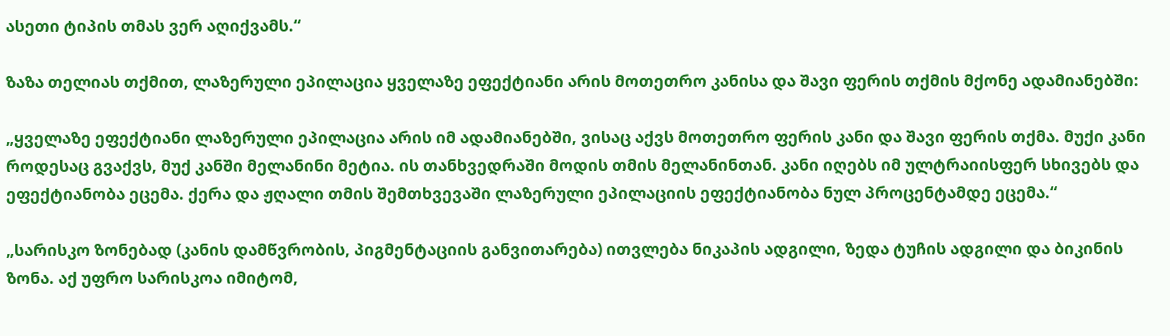ასეთი ტიპის თმას ვერ აღიქვამს.“

ზაზა თელიას თქმით, ლაზერული ეპილაცია ყველაზე ეფექტიანი არის მოთეთრო კანისა და შავი ფერის თქმის მქონე ადამიანებში:

„ყველაზე ეფექტიანი ლაზერული ეპილაცია არის იმ ადამიანებში, ვისაც აქვს მოთეთრო ფერის კანი და შავი ფერის თქმა. მუქი კანი როდესაც გვაქვს, მუქ კანში მელანინი მეტია. ის თანხვედრაში მოდის თმის მელანინთან. კანი იღებს იმ ულტრაიისფერ სხივებს და ეფექტიანობა ეცემა. ქერა და ჟღალი თმის შემთხვევაში ლაზერული ეპილაციის ეფექტიანობა ნულ პროცენტამდე ეცემა.“

„სარისკო ზონებად (კანის დამწვრობის, პიგმენტაციის განვითარება) ითვლება ნიკაპის ადგილი, ზედა ტუჩის ადგილი და ბიკინის ზონა. აქ უფრო სარისკოა იმიტომ,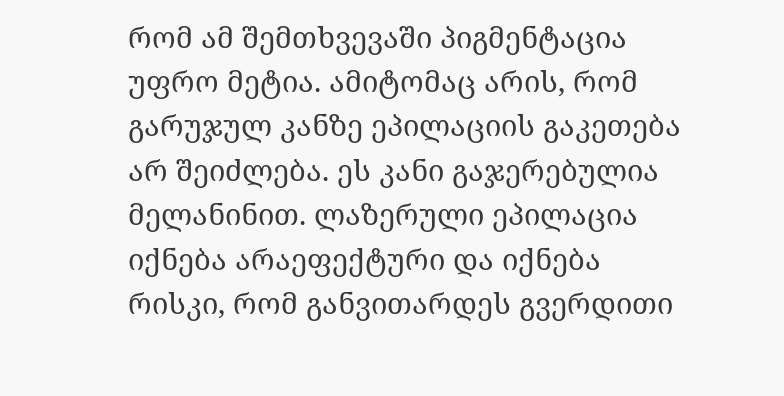რომ ამ შემთხვევაში პიგმენტაცია უფრო მეტია. ამიტომაც არის, რომ გარუჯულ კანზე ეპილაციის გაკეთება არ შეიძლება. ეს კანი გაჯერებულია მელანინით. ლაზერული ეპილაცია იქნება არაეფექტური და იქნება რისკი, რომ განვითარდეს გვერდითი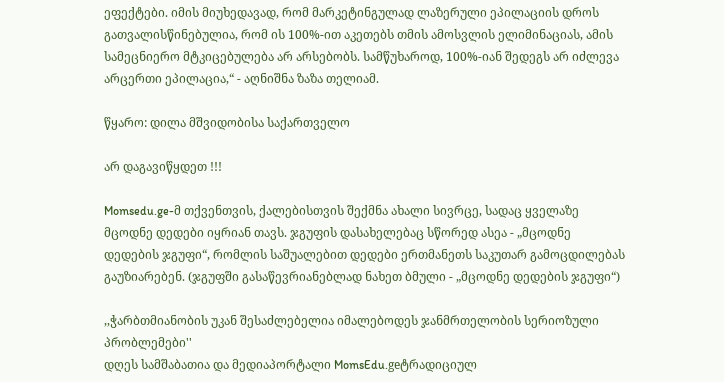ეფექტები. იმის მიუხედავად, რომ მარკეტინგულად ლაზერული ეპილაციის დროს გათვალისწინებულია, რომ ის 100%-ით აკეთებს თმის ამოსვლის ელიმინაციას, ამის სამეცნიერო მტკიცებულება არ არსებობს. სამწუხაროდ, 100%-იან შედეგს არ იძლევა არცერთი ეპილაცია,“ - აღნიშნა ზაზა თელიამ.

წყარო: დილა მშვიდობისა საქართველო

არ დაგავიწყდეთ !!!

Momsedu.ge-მ თქვენთვის, ქალებისთვის შექმნა ახალი სივრცე, სადაც ყველაზე მცოდნე დედები იყრიან თავს. ჯგუფის დასახელებაც სწორედ ასეა - „მცოდნე დედების ჯგუფი“, რომლის საშუალებით დედები ერთმანეთს საკუთარ გამოცდილებას გაუზიარებენ. (ჯგუფში გასაწევრიანებლად ნახეთ ბმული - „მცოდნე დედების ჯგუფი“)

,,ჭარბთმიანობის უკან შესაძლებელია იმალებოდეს ჯანმრთელობის სერიოზული პრობლემები''
დღეს სამშაბათია და მედიაპორტალი MomsEdu.geტრადიციულ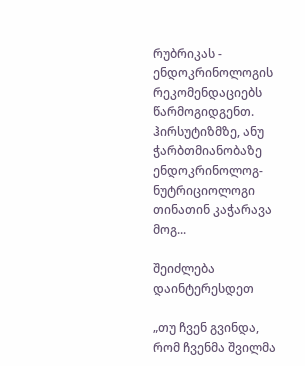რუბრიკას - ენდოკრინოლოგის რეკომენდაციებს წარმოგიდგენთ. ჰირსუტიზმზე, ანუ ჭარბთმიანობაზე ენდოკრინოლოგ-ნუტრიციოლოგი თინათინ კაჭარავა მოგ...

შეიძლება დაინტერესდეთ

„თუ ჩვენ გვინდა, რომ ჩვენმა შვილმა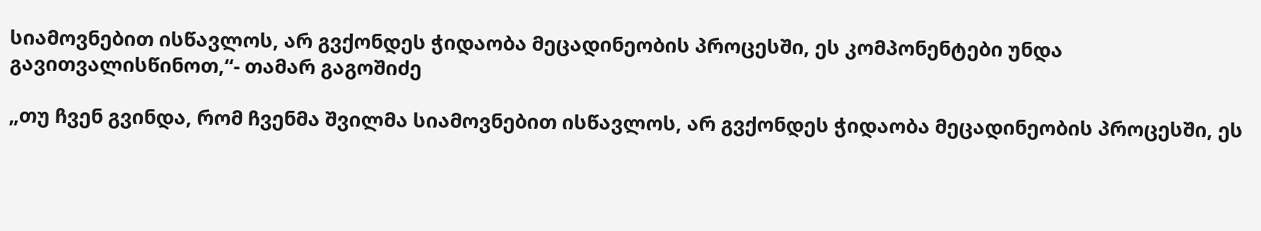სიამოვნებით ისწავლოს, არ გვქონდეს ჭიდაობა მეცადინეობის პროცესში, ეს კომპონენტები უნდა გავითვალისწინოთ,“- თამარ გაგოშიძე

„თუ ჩვენ გვინდა, რომ ჩვენმა შვილმა სიამოვნებით ისწავლოს, არ გვქონდეს ჭიდაობა მეცადინეობის პროცესში, ეს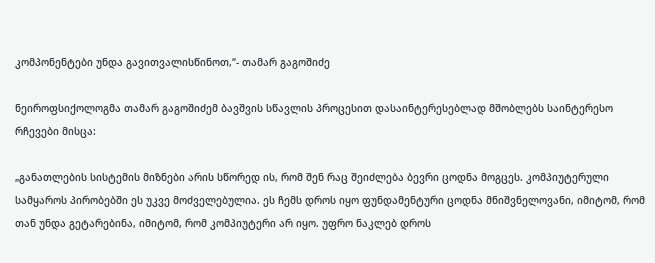კომპონენტები უნდა გავითვალისწინოთ,“- თამარ გაგოშიძე

ნეიროფსიქოლოგმა თამარ გაგოშიძემ ბავშვის სწავლის პროცესით დასაინტერესებლად მშობლებს საინტერესო რჩევები მისცა:

„განათლების სისტემის მიზნები არის სწორედ ის, რომ შენ რაც შეიძლება ბევრი ცოდნა მოგცეს. კომპიუტერული სამყაროს პირობებში ეს უკვე მოძველებულია. ეს ჩემს დროს იყო ფუნდამენტური ცოდნა მნიშვნელოვანი, იმიტომ, რომ თან უნდა გეტარებინა, იმიტომ, რომ კომპიუტერი არ იყო. უფრო ნაკლებ დროს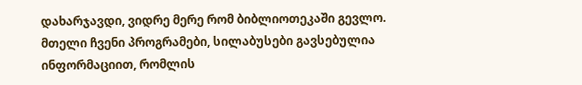დახარჯავდი, ვიდრე მერე რომ ბიბლიოთეკაში გევლო. მთელი ჩვენი პროგრამები, სილაბუსები გავსებულია ინფორმაციით, რომლის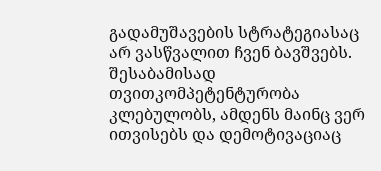გადამუშავების სტრატეგიასაც არ ვასწვალით ჩვენ ბავშვებს. შესაბამისად თვითკომპეტენტურობა კლებულობს, ამდენს მაინც ვერ ითვისებს და დემოტივაციაც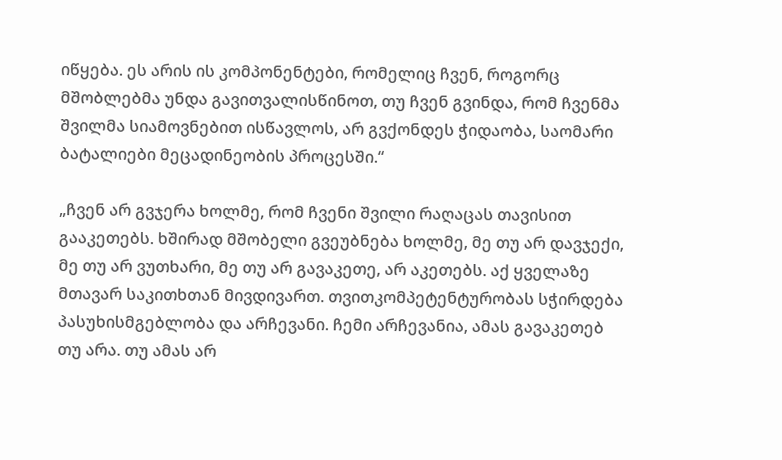იწყება. ეს არის ის კომპონენტები, რომელიც ჩვენ, როგორც მშობლებმა უნდა გავითვალისწინოთ, თუ ჩვენ გვინდა, რომ ჩვენმა შვილმა სიამოვნებით ისწავლოს, არ გვქონდეს ჭიდაობა, საომარი ბატალიები მეცადინეობის პროცესში.“

„ჩვენ არ გვჯერა ხოლმე, რომ ჩვენი შვილი რაღაცას თავისით გააკეთებს. ხშირად მშობელი გვეუბნება ხოლმე, მე თუ არ დავჯექი, მე თუ არ ვუთხარი, მე თუ არ გავაკეთე, არ აკეთებს. აქ ყველაზე მთავარ საკითხთან მივდივართ. თვითკომპეტენტურობას სჭირდება პასუხისმგებლობა და არჩევანი. ჩემი არჩევანია, ამას გავაკეთებ თუ არა. თუ ამას არ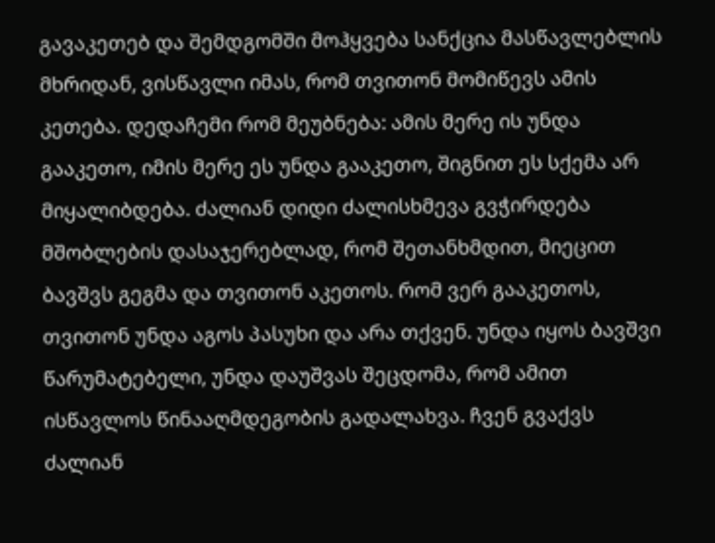გავაკეთებ და შემდგომში მოჰყვება სანქცია მასწავლებლის მხრიდან, ვისწავლი იმას, რომ თვითონ მომიწევს ამის კეთება. დედაჩემი რომ მეუბნება: ამის მერე ის უნდა გააკეთო, იმის მერე ეს უნდა გააკეთო, შიგნით ეს სქემა არ მიყალიბდება. ძალიან დიდი ძალისხმევა გვჭირდება მშობლების დასაჯერებლად, რომ შეთანხმდით, მიეცით ბავშვს გეგმა და თვითონ აკეთოს. რომ ვერ გააკეთოს, თვითონ უნდა აგოს პასუხი და არა თქვენ. უნდა იყოს ბავშვი წარუმატებელი, უნდა დაუშვას შეცდომა, რომ ამით ისწავლოს წინააღმდეგობის გადალახვა. ჩვენ გვაქვს ძალიან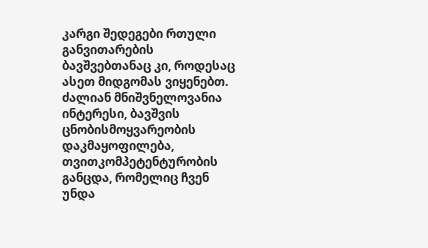კარგი შედეგები რთული განვითარების ბავშვებთანაც კი, როდესაც ასეთ მიდგომას ვიყენებთ. ძალიან მნიშვნელოვანია ინტერესი, ბავშვის ცნობისმოყვარეობის დაკმაყოფილება, თვითკომპეტენტურობის განცდა, რომელიც ჩვენ უნდა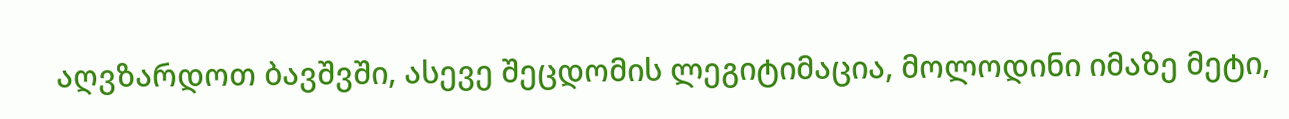აღვზარდოთ ბავშვში, ასევე შეცდომის ლეგიტიმაცია, მოლოდინი იმაზე მეტი,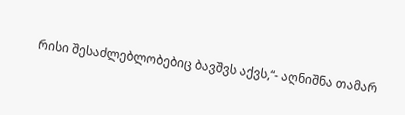რისი შესაძლებლობებიც ბავშვს აქვს,“- აღნიშნა თამარ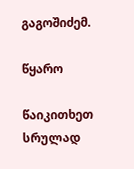გაგოშიძემ.

წყარო

წაიკითხეთ სრულად